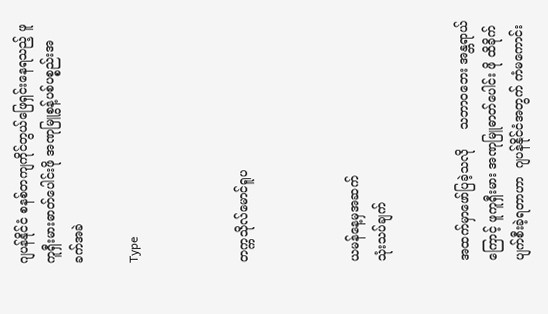ဂျပန်နိုင်ငံ စနစ်တကျကိုင်တွယ်ဖြေရှင်းနေရသည့် ဖူကူရှီးမားဓာတ်ပေါင်းဖို အဏုမြူစွန့်ပစ်ပစ္စည်းအခက်အခဲ

Type



တက္ကသိုလ်မောင်ရူပ



ယမန်နေ့မှအဆက်
သုံးသပ်ချက်


အထက်မှာဖော်ပြခဲ့သလို     သဘာဝဘေး အန္တရာယ်ကြောင့် ဖူကူရှီးမား အဏုမြူဓာတ်ပေါင်း ဖို ထိခိုက်ပျက်စီးခဲ့ရတာဟာ  ဂျပန်နိုင်ငံအတွက် ကံမကောင်း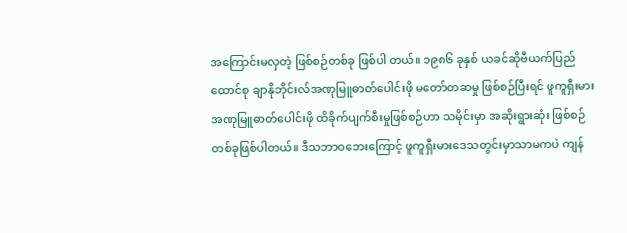အကြောင်းမလှတဲ့ ဖြစ်စဉ်တစ်ခု ဖြစ်ပါ တယ်။ ၁၉၈၆ ခုနှစ် ယခင်ဆိုဗီယက်ပြည်ထောင်စု ချာနိုဘိုင်းလ်အဏုမြူဓာတ်ပေါင်းဖို မတော်တဆမှု ဖြစ်စဉ်ပြီးရင် ဖူကူရှီးမား  အဏုမြူဓာတ်ပေါင်းဖို ထိခိုက်ပျက်စီးမှုဖြစ်စဉ်ဟာ သမိုင်းမှာ အဆိုးရွားဆုံး ဖြစ်စဉ်တစ်ခုဖြစ်ပါတယ်။ ဒီသဘာဝဘေးကြောင့် ဖူကူရှီးမားဒေသတွင်းမှာသာမကပဲ ကျန်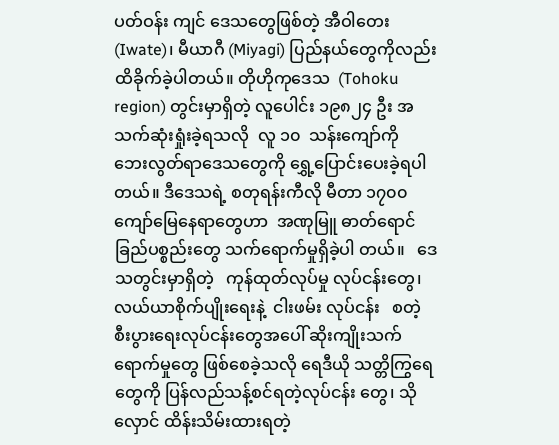ပတ်ဝန်း ကျင် ဒေသတွေဖြစ်တဲ့ အီဝါတေး (Iwate)၊ မီယာဂီ (Miyagi) ပြည်နယ်တွေကိုလည်း ထိခိုက်ခဲ့ပါတယ်။ တိုဟိုကုဒေသ  (Tohoku region) တွင်းမှာရှိတဲ့ လူပေါင်း ၁၉၈၂၄ ဦး အသက်ဆုံးရှုံးခဲ့ရသလို  လူ ၁၀  သန်းကျော်ကို   ဘေးလွတ်ရာဒေသတွေကို ရွှေ့ပြောင်းပေးခဲ့ရပါတယ်။ ဒီဒေသရဲ့ စတုရန်းကီလို မီတာ ၁၇၀၀ ကျော်မြေနေရာတွေဟာ  အဏုမြူ ဓာတ်ရောင်ခြည်ပစ္စည်းတွေ သက်ရောက်မှုရှိခဲ့ပါ တယ်။   ဒေသတွင်းမှာရှိတဲ့   ကုန်ထုတ်လုပ်မှု လုပ်ငန်းတွေ၊  လယ်ယာစိုက်ပျိုးရေးနဲ့  ငါးဖမ်း လုပ်ငန်း   စတဲ့  စီးပွားရေးလုပ်ငန်းတွေအပေါ် ဆိုးကျိုးသက်ရောက်မှုတွေ ဖြစ်စေခဲ့သလို ရေဒီယို သတ္တိကြွရေတွေကို ပြန်လည်သန့်စင်ရတဲ့လုပ်ငန်း တွေ၊ သိုလှောင် ထိန်းသိမ်းထားရတဲ့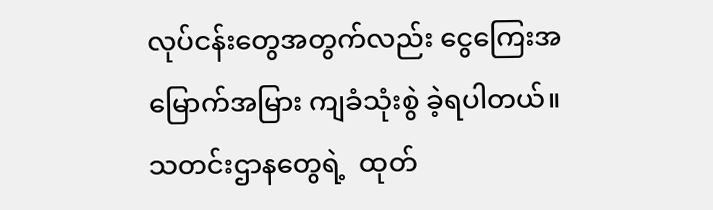လုပ်ငန်းတွေအတွက်လည်း ငွေကြေးအမြောက်အမြား ကျခံသုံးစွဲ ခဲ့ရပါတယ်။ သတင်းဌာနတွေရဲ့  ထုတ်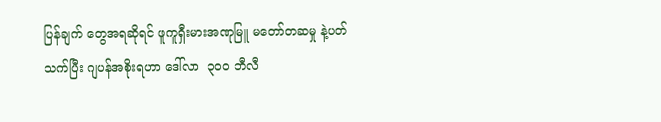ပြန်ချက် တွေအရဆိုရင် ဖူကူရှီးမားအဏုမြူ မတော်တဆမှု နဲ့ပတ်သက်ပြီး ဂျပန်အစိုးရဟာ ဒေါ်လာ  ၃၀၀ ဘီလီ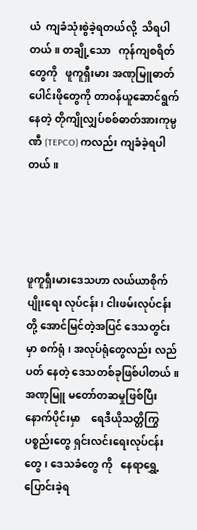ယံ  ကျခံသုံးစွဲခဲ့ရတယ်လို့  သိရပါတယ်။ တချို့သော   ကုန်ကျစရိတ်တွေကို   ဖူကူရှီးမား အဏုမြူဓာတ်ပေါင်းဖိုတွေကို တာဝန်ယူဆောင်ရွက် နေတဲ့ တိုကျိုလျှပ်စစ်ဓာတ်အားကုမ္ပဏီ (TEPCO) ကလည်း ကျခံခဲ့ရပါတယ်။




ဖူကူရှီးမားဒေသဟာ လယ်ယာစိုက်ပျိုးရေး လုပ်ငန်း၊ ငါးဖမ်းလုပ်ငန်းတို့ အောင်မြင်တဲ့အပြင် ဒေသတွင်းမှာ စက်ရုံ၊ အလုပ်ရုံတွေလည်း လည်ပတ် နေတဲ့ ဒေသတစ်ခုဖြစ်ပါတယ်။ အဏုမြူ မတော်တဆမှုဖြစ်ပြီးနောက်ပိုင်းမှာ    ရေဒီယိုသတ္တိကြွ ပစ္စည်းတွေ ရှင်းလင်းရေးလုပ်ငန်းတွေ၊ ဒေသခံတွေ ကို   နေရာရွှေ့ပြောင်းခဲ့ရ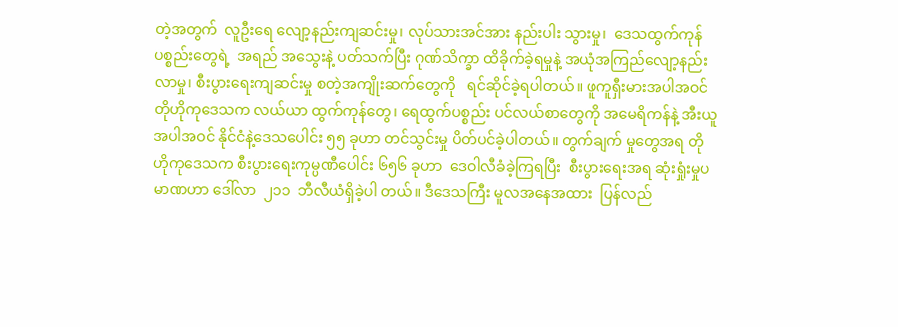တဲ့အတွက်  လူဦးရေ လျော့နည်းကျဆင်းမှု၊ လုပ်သားအင်အား နည်းပါး သွားမှု၊  ဒေသထွက်ကုန်ပစ္စည်းတွေရဲ့  အရည် အသွေးနဲ့ ပတ်သက်ပြီး ဂုဏ်သိက္ခာ ထိခိုက်ခဲ့ရမှုနဲ့ အယုံအကြည်လျော့နည်းလာမှု၊ စီးပွားရေးကျဆင်းမှု စတဲ့အကျိုးဆက်တွေကို   ရင်ဆိုင်ခဲ့ရပါတယ်။ ဖူကူရှီးမားအပါအဝင် တိုဟိုကုဒေသက လယ်ယာ ထွက်ကုန်တွေ၊ ရေထွက်ပစ္စည်း ပင်လယ်စာတွေကို အမေရိကန်နဲ့ အီးယူအပါအဝင် နိုင်ငံနဲ့ဒေသပေါင်း ၅၅ ခုဟာ တင်သွင်းမှု ပိတ်ပင်ခဲ့ပါတယ်။ တွက်ချက် မှုတွေအရ တိုဟိုကုဒေသက စီးပွားရေးကုမ္ပဏီပေါင်း ၆၅၆ ခုဟာ  ဒေဝါလီခံခဲ့ကြရပြီး  စီးပွားရေးအရ ဆုံးရှုံးမှုပမာဏဟာ ဒေါ်လာ  ၂၁၁  ဘီလီယံရှိခဲ့ပါ တယ်။ ဒီဒေသကြီး မူလအနေအထား  ပြန်လည်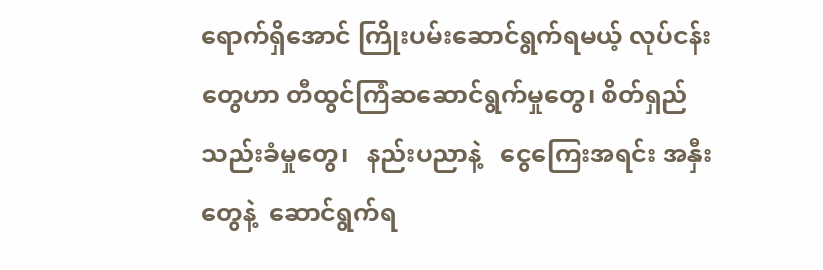ရောက်ရှိအောင် ကြိုးပမ်းဆောင်ရွက်ရမယ့် လုပ်ငန်း တွေဟာ တီထွင်ကြံဆဆောင်ရွက်မှုတွေ၊ စိတ်ရှည် သည်းခံမှုတွေ၊   နည်းပညာနဲ့   ငွေကြေးအရင်း အနှီးတွေနဲ့  ဆောင်ရွက်ရ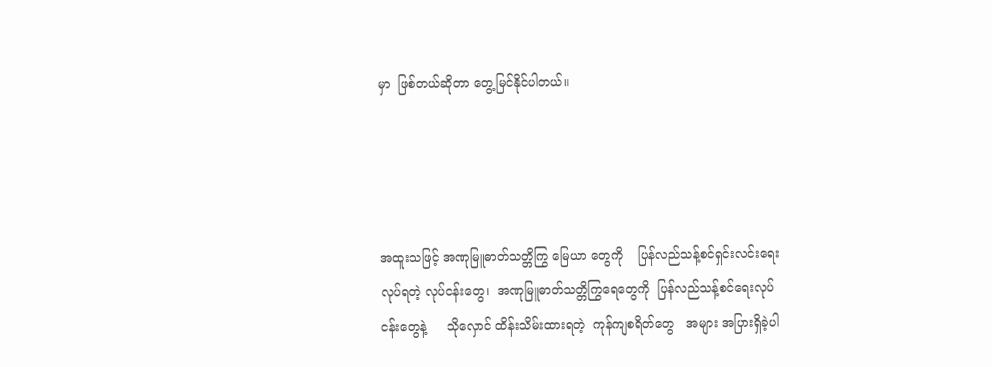မှာ  ဖြစ်တယ်ဆိုတာ တွေ့မြင်နိုင်ပါတယ်။




အထူးသဖြင့် အဏုမြူဓာတ်သတ္တိကြွ မြေယာ တွေကို    ပြန်လည်သန့်စင်ရှင်းလင်းရေးလုပ်ရတဲ့ လုပ်ငန်းတွေ၊  အဏုမြူဓာတ်သတ္တိကြွရေတွေကို  ပြန်လည်သန့်စင်ရေးလုပ်ငန်းတွေနဲ့     သိုလှောင် ထိန်းသိမ်းထားရတဲ့  ကုန်ကျစရိတ်တွေ   အများ အပြားရှိခဲ့ပါ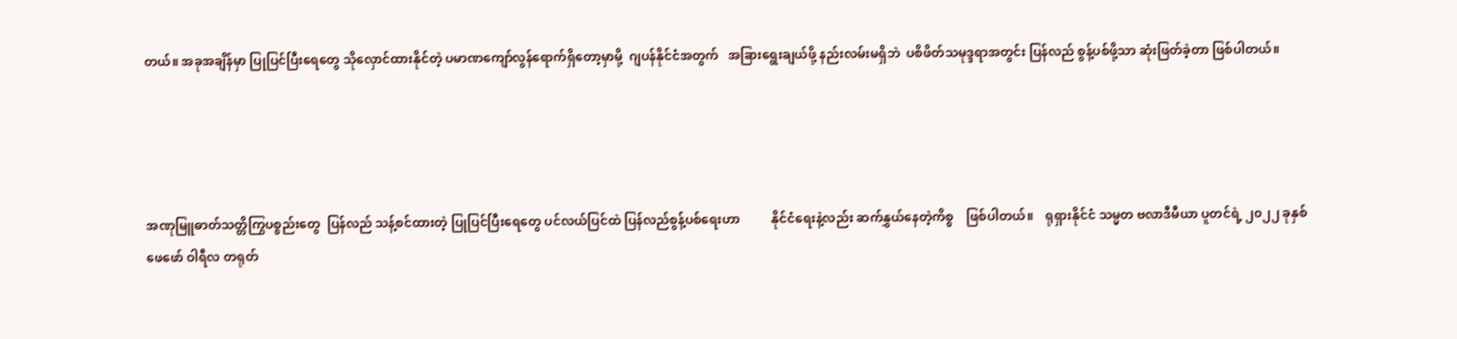တယ်။ အခုအချိန်မှာ ပြုပြင်ပြီးရေတွေ သိုလှောင်ထားနိုင်တဲ့ ပမာဏကျော်လွန်ရောက်ရှိတော့မှာမို့  ဂျပန်နိုင်ငံအတွက်   အခြားရွေးချယ်ဖို့ နည်းလမ်းမရှိဘဲ  ပစိဖိတ်သမုဒ္ဒရာအတွင်း ပြန်လည် စွန့်ပစ်ဖို့သာ ဆုံးဖြတ်ခဲ့တာ ဖြစ်ပါတယ်။




အဏုမြူဓာတ်သတ္တိကြွပစ္စည်းတွေ  ပြန်လည် သန့်စင်ထားတဲ့ ပြုပြင်ပြီးရေတွေ ပင်လယ်ပြင်ထဲ ပြန်လည်စွန့်ပစ်ရေးဟာ          နိုင်ငံရေးနဲ့လည်း ဆက်နွှယ်နေတဲ့ကိစ္စ    ဖြစ်ပါတယ်။    ရုရှားနိုင်ငံ သမ္မတ ဗလာဒီမီယာ ပူတင်ရဲ့ ၂၀၂၂ ခုနှစ် ဖေဖော် ဝါရီလ တရုတ်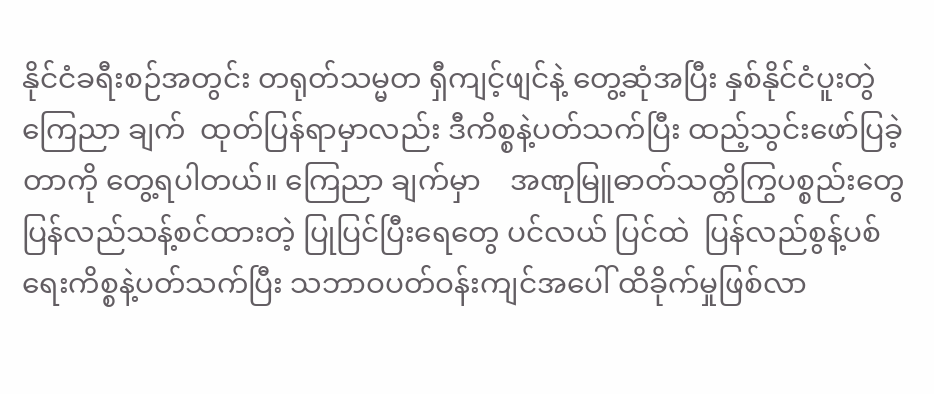နိုင်ငံခရီးစဉ်အတွင်း တရုတ်သမ္မတ ရှီကျင့်ဖျင်နဲ့ တွေ့ဆုံအပြီး နှစ်နိုင်ငံပူးတွဲကြေညာ ချက်  ထုတ်ပြန်ရာမှာလည်း ဒီကိစ္စနဲ့ပတ်သက်ပြီး ထည့်သွင်းဖော်ပြခဲ့တာကို တွေ့ရပါတယ်။ ကြေညာ ချက်မှာ    အဏုမြူဓာတ်သတ္တိကြွပစ္စည်းတွေ ပြန်လည်သန့်စင်ထားတဲ့ ပြုပြင်ပြီးရေတွေ ပင်လယ် ပြင်ထဲ  ပြန်လည်စွန့်ပစ်ရေးကိစ္စနဲ့ပတ်သက်ပြီး သဘာဝပတ်ဝန်းကျင်အပေါ် ထိခိုက်မှုဖြစ်လာ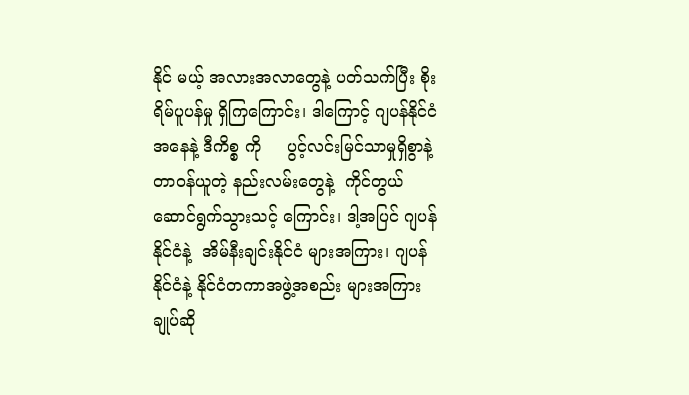နိုင် မယ့် အလားအလာတွေနဲ့ ပတ်သက်ပြီး စိုးရိမ်ပူပန်မှု ရှိကြကြောင်း၊ ဒါကြောင့် ဂျပန်နိုင်ငံအနေနဲ့ ဒီကိစ္စ ကို     ပွင့်လင်းမြင်သာမှုရှိစွာနဲ့   တာဝန်ယူတဲ့ နည်းလမ်းတွေနဲ့  ကိုင်တွယ်ဆောင်ရွက်သွားသင့် ကြောင်း၊ ဒါ့အပြင် ဂျပန်နိုင်ငံနဲ့  အိမ်နီးချင်းနိုင်ငံ များအကြား၊ ဂျပန်နိုင်ငံနဲ့ နိုင်ငံတကာအဖွဲ့အစည်း များအကြား ချုပ်ဆို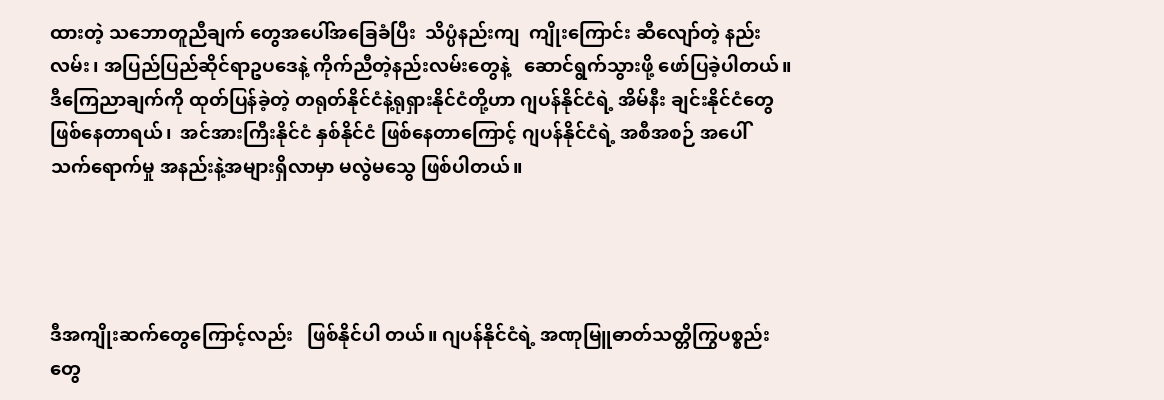ထားတဲ့ သဘောတူညီချက် တွေအပေါ်အခြေခံပြီး  သိပ္ပံနည်းကျ  ကျိုးကြောင်း ဆီလျော်တဲ့ နည်းလမ်း၊ အပြည်ပြည်ဆိုင်ရာဥပဒေနဲ့ ကိုက်ညီတဲ့နည်းလမ်းတွေနဲ့   ဆောင်ရွက်သွားဖို့ ဖော်ပြခဲ့ပါတယ်။ ဒီကြေညာချက်ကို ထုတ်ပြန်ခဲ့တဲ့ တရုတ်နိုင်ငံနဲ့ရုရှားနိုင်ငံတို့ဟာ ဂျပန်နိုင်ငံရဲ့ အိမ်နီး ချင်းနိုင်ငံတွေဖြစ်နေတာရယ်၊  အင်အားကြီးနိုင်ငံ နှစ်နိုင်ငံ ဖြစ်နေတာကြောင့် ဂျပန်နိုင်ငံရဲ့ အစီအစဉ် အပေါ်  သက်ရောက်မှု အနည်းနဲ့အများရှိလာမှာ မလွဲမသွေ ဖြစ်ပါတယ်။




ဒီအကျိုးဆက်တွေကြောင့်လည်း   ဖြစ်နိုင်ပါ တယ်။ ဂျပန်နိုင်ငံရဲ့ အဏုမြူဓာတ်သတ္တိကြွပစ္စည်း တွေ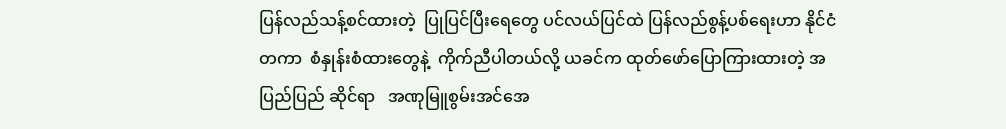ပြန်လည်သန့်စင်ထားတဲ့  ပြုပြင်ပြီးရေတွေ ပင်လယ်ပြင်ထဲ ပြန်လည်စွန့်ပစ်ရေးဟာ နိုင်ငံ တကာ  စံနှုန်းစံထားတွေနဲ့  ကိုက်ညီပါတယ်လို့ ယခင်က ထုတ်ဖော်ပြောကြားထားတဲ့ အပြည်ပြည် ဆိုင်ရာ   အဏုမြူစွမ်းအင်အေ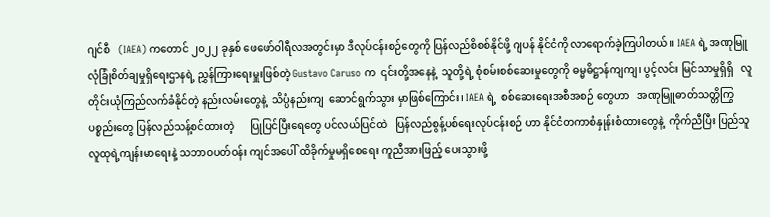ဂျင်စီ   (IAEA) ကတောင် ၂၀၂၂ ခုနှစ် ဖေဖော်ဝါရီလအတွင်းမှာ ဒီလုပ်ငန်းစဉ်တွေကို ပြန်လည်စိစစ်နိုင်ဖို့ ဂျပန် နိုင်ငံကို လာရောက်ခဲ့ကြပါတယ်။ IAEA ရဲ့ အဏုမြူ လုံခြုံစိတ်ချမှုရှိရေးဌာနရဲ့ ညွှန်ကြားရေးမှူးဖြစ်တဲ့ Gustavo Caruso က  ၎င်းတို့အနေနဲ့  သူတို့ရဲ့ စုံစမ်းစစ်ဆေးမှုတွေကို ဓမ္မဓိဋ္ဌာန်ကျကျ၊ ပွင့်လင်း မြင်သာမှုရှိရှိ   လူတိုင်းယုံကြည်လက်ခံနိုင်တဲ့ နည်းလမ်းတွေနဲ့  သိပ္ပံနည်းကျ  ဆောင်ရွက်သွား မှာဖြစ်ကြောင်း၊ IAEA ရဲ့  စစ်ဆေးရေးအစီအစဉ် တွေဟာ   အဏုမြူဓာတ်သတ္တိကြွပစ္စည်းတွေ ပြန်လည်သန့်စင်ထားတဲ့      ပြုပြင်ပြီးရေတွေ ပင်လယ်ပြင်ထဲ   ပြန်လည်စွန့်ပစ်ရေးလုပ်ငန်းစဉ် ဟာ နိုင်ငံတကာစံနှုန်းစံထားတွေနဲ့  ကိုက်ညီပြီး ပြည်သူလူထုရဲ့ကျန်းမာရေးနဲ့ သဘာဝပတ်ဝန်း ကျင်အပေါ် ထိခိုက်မှုမရှိစေရေး ကူညီအားဖြည့် ပေးသွားဖို့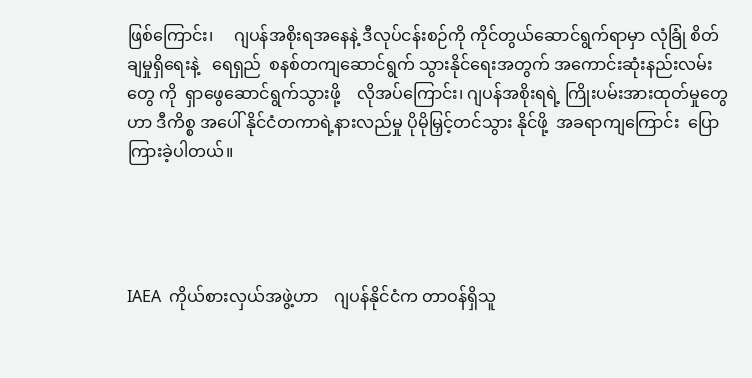ဖြစ်ကြောင်း၊     ဂျပန်အစိုးရအနေနဲ့ ဒီလုပ်ငန်းစဉ်ကို ကိုင်တွယ်ဆောင်ရွက်ရာမှာ လုံခြုံ စိတ်ချမှုရှိရေးနဲ့   ရေရှည်  စနစ်တကျဆောင်ရွက် သွားနိုင်ရေးအတွက် အကောင်းဆုံးနည်းလမ်းတွေ ကို  ရှာဖွေဆောင်ရွက်သွားဖို့    လိုအပ်ကြောင်း၊ ဂျပန်အစိုးရရဲ့ ကြိုးပမ်းအားထုတ်မှုတွေဟာ ဒီကိစ္စ အပေါ် နိုင်ငံတကာရဲ့နားလည်မှု ပိုမိုမြှင့်တင်သွား နိုင်ဖို့  အခရာကျကြောင်း  ပြောကြားခဲ့ပါတယ်။




IAEA  ကိုယ်စားလှယ်အဖွဲ့ဟာ    ဂျပန်နိုင်ငံက တာဝန်ရှိသူ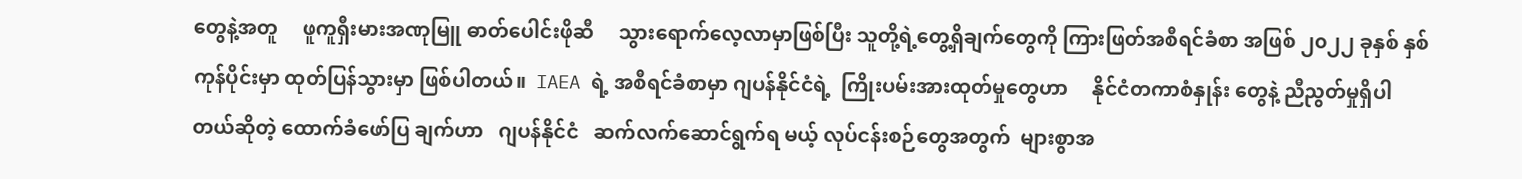တွေနဲ့အတူ     ဖူကူရှီးမားအဏုမြူ ဓာတ်ပေါင်းဖိုဆီ     သွားရောက်လေ့လာမှာဖြစ်ပြီး သူတို့ရဲ့တွေ့ရှိချက်တွေကို ကြားဖြတ်အစီရင်ခံစာ အဖြစ် ၂၀၂၂ ခုနှစ် နှစ်ကုန်ပိုင်းမှာ ထုတ်ပြန်သွားမှာ ဖြစ်ပါတယ်။  IAEA ရဲ့ အစီရင်ခံစာမှာ ဂျပန်နိုင်ငံရဲ့  ကြိုးပမ်းအားထုတ်မှုတွေဟာ     နိုင်ငံတကာစံနှုန်း တွေနဲ့ ညီညွတ်မှုရှိပါတယ်ဆိုတဲ့ ထောက်ခံဖော်ပြ ချက်ဟာ   ဂျပန်နိုင်ငံ   ဆက်လက်ဆောင်ရွက်ရ မယ့် လုပ်ငန်းစဉ်တွေအတွက်  များစွာအ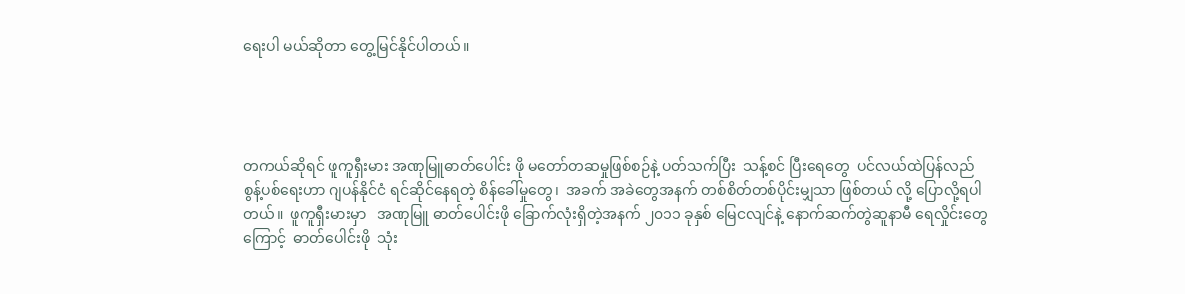ရေးပါ မယ်ဆိုတာ တွေ့မြင်နိုင်ပါတယ်။




တကယ်ဆိုရင် ဖူကူရှီးမား အဏုမြူဓာတ်ပေါင်း ဖို မတော်တဆမှုဖြစ်စဉ်နဲ့ ပတ်သက်ပြီး  သန့်စင် ပြီးရေတွေ  ပင်လယ်ထဲပြန်လည်စွန့်ပစ်ရေးဟာ ဂျပန်နိုင်ငံ ရင်ဆိုင်နေရတဲ့ စိန်ခေါ်မှုတွေ၊  အခက် အခဲတွေအနက် တစ်စိတ်တစ်ပိုင်းမျှသာ ဖြစ်တယ် လို့ ပြောလို့ရပါတယ်။  ဖူကူရှီးမားမှာ   အဏုမြူ ဓာတ်ပေါင်းဖို ခြောက်လုံးရှိတဲ့အနက် ၂၀၁၁ ခုနှစ် မြေငလျင်နဲ့ နောက်ဆက်တွဲဆူနာမီ ရေလှိုင်းတွေ ကြောင့်  ဓာတ်ပေါင်းဖို  သုံး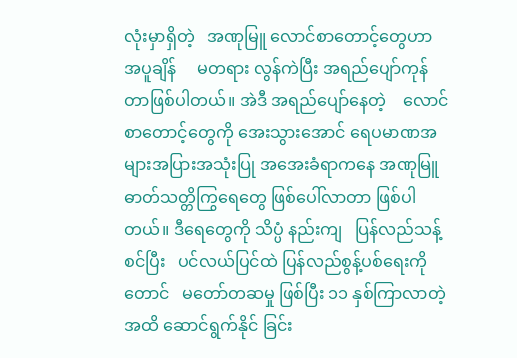လုံးမှာရှိတဲ့   အဏုမြူ လောင်စာတောင့်တွေဟာ     အပူချိန်     မတရား လွန်ကဲပြီး အရည်ပျော်ကုန်တာဖြစ်ပါတယ်။ အဲဒီ အရည်ပျော်နေတဲ့    လောင်စာတောင့်တွေကို အေးသွားအောင် ရေပမာဏအများအပြားအသုံးပြု အအေးခံရာကနေ အဏုမြူဓာတ်သတ္တိကြွရေတွေ ဖြစ်ပေါ်လာတာ ဖြစ်ပါတယ်။ ဒီရေတွေကို သိပ္ပံ နည်းကျ   ပြန်လည်သန့်စင်ပြီး   ပင်လယ်ပြင်ထဲ ပြန်လည်စွန့်ပစ်ရေးကိုတောင်   မတော်တဆမှု ဖြစ်ပြီး ၁၁ နှစ်ကြာလာတဲ့အထိ ဆောင်ရွက်နိုင် ခြင်း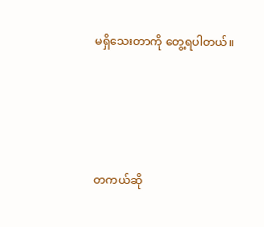မရှိသေးတာကို တွေ့ရပါတယ်။




တကယ်ဆို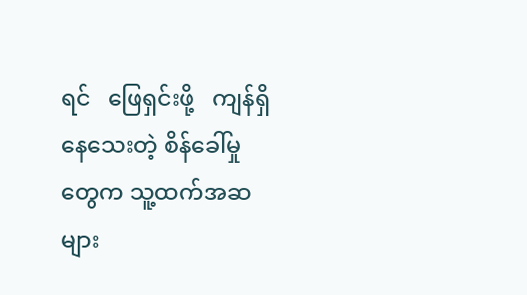ရင်   ဖြေရှင်းဖို့   ကျန်ရှိနေသေးတဲ့ စိန်ခေါ်မှုတွေက သူ့ထက်အဆများ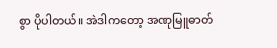စွာ ပိုပါတယ်။ အဲဒါကတော့ အဏုမြူဓာတ်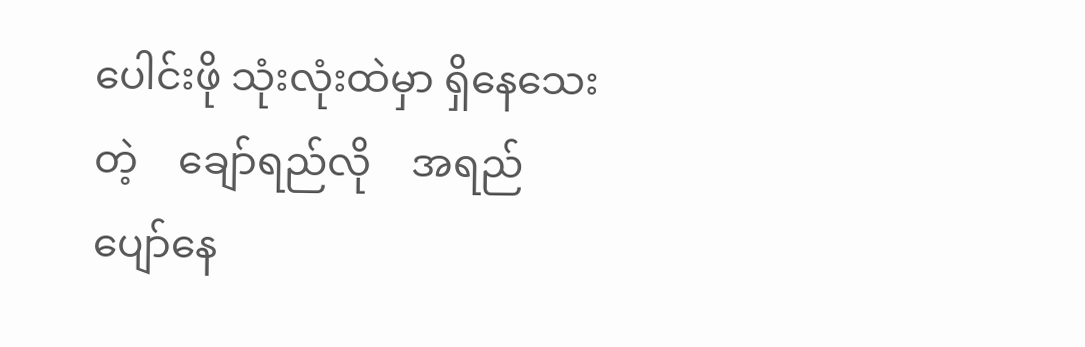ပေါင်းဖို သုံးလုံးထဲမှာ ရှိနေသေးတဲ့    ချော်ရည်လို    အရည်ပျော်နေ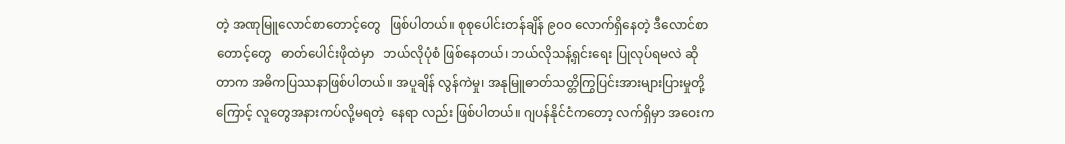တဲ့ အဏုမြူလောင်စာတောင့်တွေ   ဖြစ်ပါတယ်။ စုစုပေါင်းတန်ချိန် ၉၀၀ လောက်ရှိနေတဲ့ ဒီလောင်စာ တောင့်တွေ   ဓာတ်ပေါင်းဖိုထဲမှာ   ဘယ်လိုပုံစံ ဖြစ်နေတယ်၊ ဘယ်လိုသန့်ရှင်းရေး ပြုလုပ်ရမလဲ ဆိုတာက အဓိကပြဿနာဖြစ်ပါတယ်။ အပူချိန် လွန်ကဲမှု၊ အနုမြူဓာတ်သတ္တိကြွပြင်းအားများပြားမှုတို့ကြောင့် လူတွေအနားကပ်လို့မရတဲ့  နေရာ လည်း ဖြစ်ပါတယ်။ ဂျပန်နိုင်ငံကတော့ လက်ရှိမှာ အဝေးက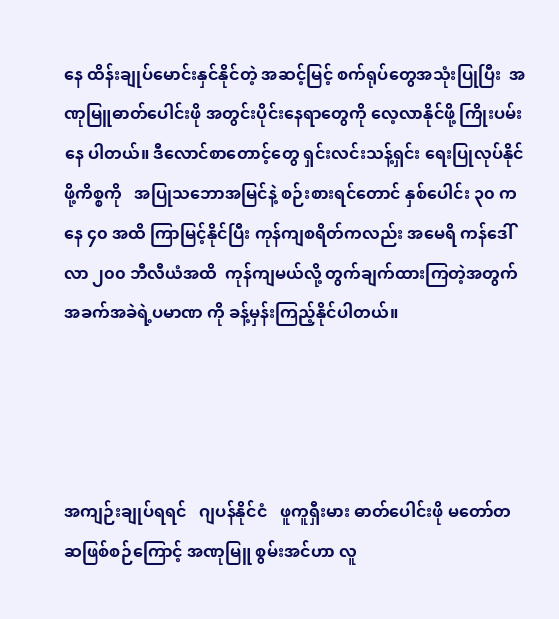နေ ထိန်းချုပ်မောင်းနှင်နိုင်တဲ့ အဆင့်မြင့် စက်ရုပ်တွေအသုံးပြုပြီး  အဏုမြူဓာတ်ပေါင်းဖို အတွင်းပိုင်းနေရာတွေကို လေ့လာနိုင်ဖို့ ကြိုးပမ်းနေ ပါတယ်။ ဒီလောင်စာတောင့်တွေ ရှင်းလင်းသန့်ရှင်း ရေးပြုလုပ်နိုင်ဖို့ကိစ္စကို   အပြုသဘောအမြင်နဲ့ စဉ်းစားရင်တောင် နှစ်ပေါင်း ၃၀ ကနေ ၄၀ အထိ ကြာမြင့်နိုင်ပြီး ကုန်ကျစရိတ်ကလည်း အမေရိ ကန်ဒေါ်လာ ၂၀၀ ဘီလီယံအထိ  ကုန်ကျမယ်လို့ တွက်ချက်ထားကြတဲ့အတွက် အခက်အခဲရဲ့ပမာဏ ကို ခန့်မှန်းကြည့်နိုင်ပါတယ်။




အကျဉ်းချုပ်ရရင်   ဂျပန်နိုင်ငံ   ဖူကူရှီးမား ဓာတ်ပေါင်းဖို မတော်တဆဖြစ်စဉ်ကြောင့် အဏုမြူ စွမ်းအင်ဟာ လူ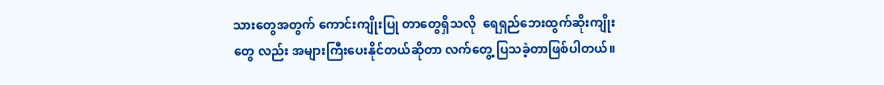သားတွေအတွက် ကောင်းကျိုးပြု တာတွေရှိသလို  ရေရှည်ဘေးထွက်ဆိုးကျိုးတွေ လည်း အများကြီးပေးနိုင်တယ်ဆိုတာ လက်တွေ့ ပြသခဲ့တာဖြစ်ပါတယ်။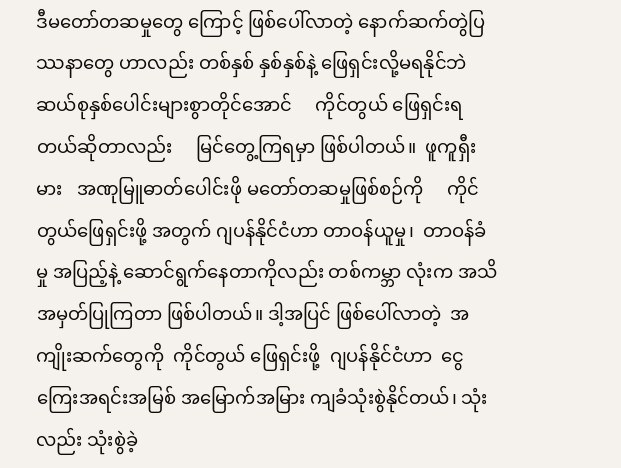ဒီမတော်တဆမှုတွေ ကြောင့် ဖြစ်ပေါ်လာတဲ့ နောက်ဆက်တွဲပြဿနာတွေ ဟာလည်း တစ်နှစ် နှစ်နှစ်နဲ့ ဖြေရှင်းလို့မရနိုင်ဘဲ ဆယ်စုနှစ်ပေါင်းများစွာတိုင်အောင်     ကိုင်တွယ် ဖြေရှင်းရတယ်ဆိုတာလည်း     မြင်တွေ့ကြရမှာ ဖြစ်ပါတယ်။  ဖူကူရှီးမား   အဏုမြူဓာတ်ပေါင်းဖို မတော်တဆမှုဖြစ်စဉ်ကို     ကိုင်တွယ်ဖြေရှင်းဖို့ အတွက် ဂျပန်နိုင်ငံဟာ တာဝန်ယူမှု၊  တာဝန်ခံမှု အပြည့်နဲ့ ဆောင်ရွက်နေတာကိုလည်း တစ်ကမ္ဘာ လုံးက အသိအမှတ်ပြုကြတာ ဖြစ်ပါတယ်။ ဒါ့အပြင် ဖြစ်ပေါ်လာတဲ့  အကျိုးဆက်တွေကို  ကိုင်တွယ် ဖြေရှင်းဖို့  ဂျပန်နိုင်ငံဟာ  ငွေကြေးအရင်းအမြစ် အမြောက်အမြား ကျခံသုံးစွဲနိုင်တယ်၊ သုံးလည်း သုံးစွဲခဲ့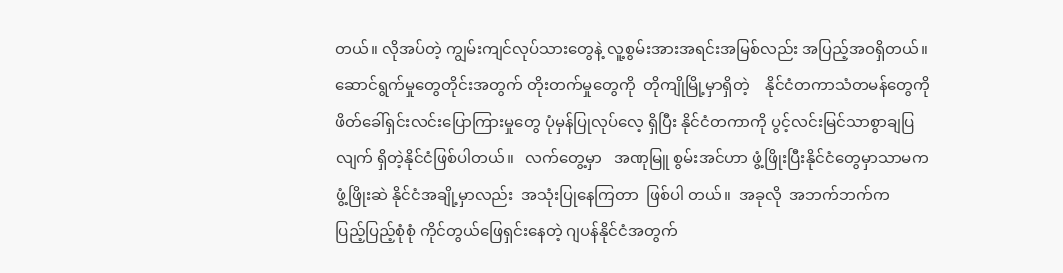တယ်။ လိုအပ်တဲ့ ကျွမ်းကျင်လုပ်သားတွေနဲ့ လူ့စွမ်းအားအရင်းအမြစ်လည်း အပြည့်အဝရှိတယ်။ ဆောင်ရွက်မှုတွေတိုင်းအတွက် တိုးတက်မှုတွေကို  တိုကျိုမြို့မှာရှိတဲ့    နိုင်ငံတကာသံတမန်တွေကို ဖိတ်ခေါ်ရှင်းလင်းပြောကြားမှုတွေ ပုံမှန်ပြုလုပ်လေ့ ရှိပြီး နိုင်ငံတကာကို ပွင့်လင်းမြင်သာစွာချပြလျက် ရှိတဲ့နိုင်ငံဖြစ်ပါတယ်။   လက်တွေ့မှာ   အဏုမြူ စွမ်းအင်ဟာ ဖွံ့ဖြိုးပြီးနိုင်ငံတွေမှာသာမက ဖွံ့ဖြိုးဆဲ နိုင်ငံအချို့မှာလည်း  အသုံးပြုနေကြတာ  ဖြစ်ပါ တယ်။  အခုလို  အဘက်ဘက်က    ပြည့်ပြည့်စုံစုံ ကိုင်တွယ်ဖြေရှင်းနေတဲ့ ဂျပန်နိုင်ငံအတွက်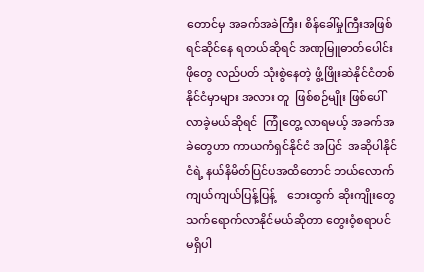တောင်မှ အခက်အခဲကြီး၊ စိန်ခေါ်မှုကြီးအဖြစ်  ရင်ဆိုင်နေ ရတယ်ဆိုရင် အဏုမြူဓာတ်ပေါင်းဖိုတွေ လည်ပတ် သုံးစွဲနေတဲ့ ဖွံ့ဖြိုးဆဲနိုင်ငံတစ်နိုင်ငံမှာများ အလား တူ  ဖြစ်စဉ်မျိုး ဖြစ်ပေါ်လာခဲ့မယ်ဆိုရင်  ကြုံတွေ့ လာရမယ့် အခက်အခဲတွေဟာ ကာယကံရှင်နိုင်ငံ အပြင်  အဆိုပါနိုင်ငံရဲ့ နယ်နိမိတ်ပြင်ပအထိတောင် ဘယ်လောက်ကျယ်ကျယ်ပြန့်ပြန့်    ဘေးထွက် ဆိုးကျိုးတွေ       သက်ရောက်လာနိုင်မယ်ဆိုတာ တွေးဝံ့စရာပင်   မရှိပါ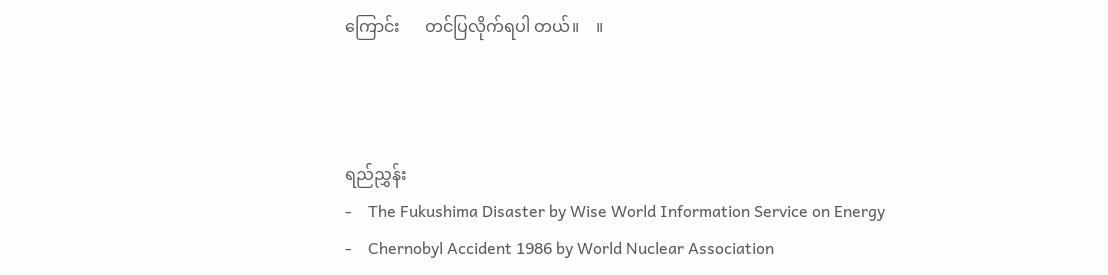ကြောင်း      တင်ပြလိုက်ရပါ တယ်။    ။



ရည်ညွှန်း
-    The Fukushima Disaster by Wise World Information Service on Energy
-    Chernobyl Accident 1986 by World Nuclear Association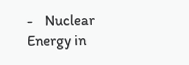-    Nuclear Energy in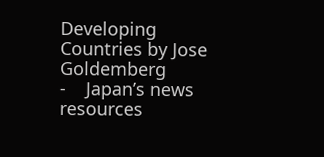Developing Countries by Jose Goldemberg
-    Japan’s news resources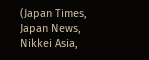(Japan Times, Japan News, Nikkei Asia,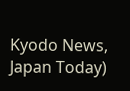Kyodo News, Japan Today)